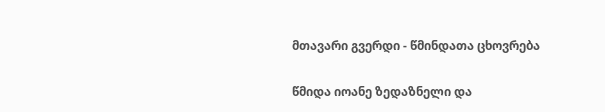მთავარი გვერდი - წმინდათა ცხოვრება

წმიდა იოანე ზედაზნელი და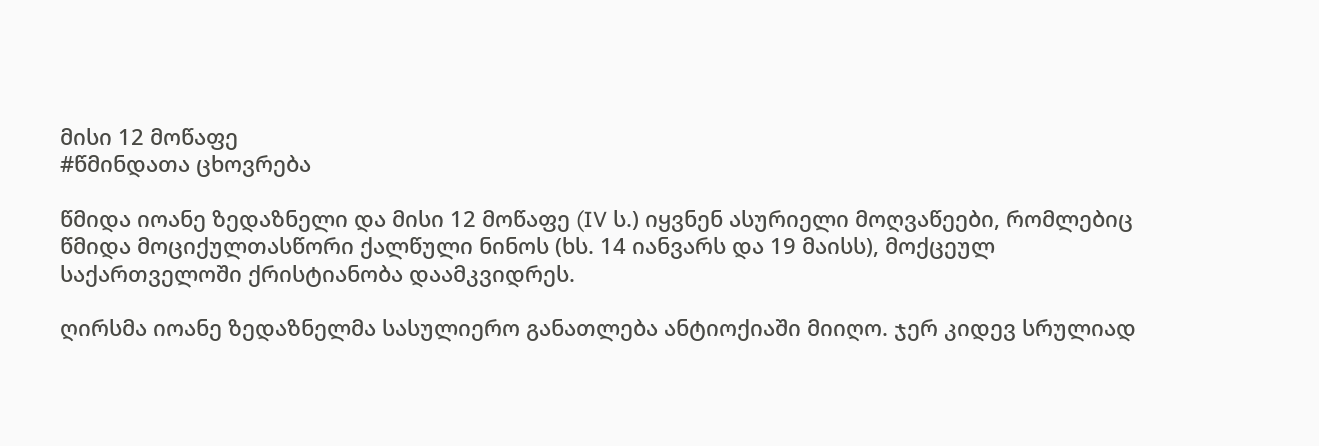მისი 12 მოწაფე
#წმინდათა ცხოვრება

წმიდა იოანე ზედაზნელი და მისი 12 მოწაფე (IV ს.) იყვნენ ასურიელი მოღვაწეები, რომლებიც წმიდა მოციქულთასწორი ქალწული ნინოს (ხს. 14 იანვარს და 19 მაისს), მოქცეულ საქართველოში ქრისტიანობა დაამკვიდრეს.

ღირსმა იოანე ზედაზნელმა სასულიერო განათლება ანტიოქიაში მიიღო. ჯერ კიდევ სრულიად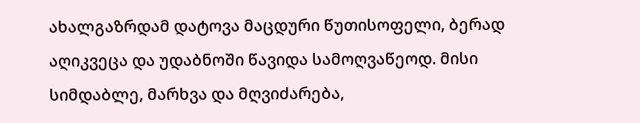ახალგაზრდამ დატოვა მაცდური წუთისოფელი, ბერად აღიკვეცა და უდაბნოში წავიდა სამოღვაწეოდ. მისი სიმდაბლე, მარხვა და მღვიძარება,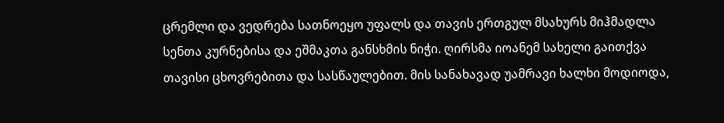ცრემლი და ვედრება სათნოეყო უფალს და თავის ერთგულ მსახურს მიჰმადლა სენთა კურნებისა და ეშმაკთა განსხმის ნიჭი. ღირსმა იოანემ სახელი გაითქვა თავისი ცხოვრებითა და სასწაულებით. მის სანახავად უამრავი ხალხი მოდიოდა,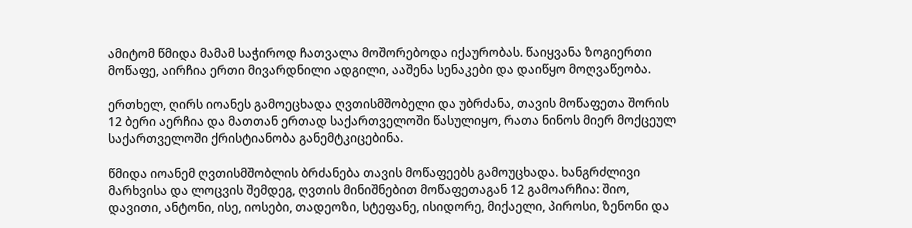ამიტომ წმიდა მამამ საჭიროდ ჩათვალა მოშორებოდა იქაურობას. წაიყვანა ზოგიერთი მოწაფე, აირჩია ერთი მივარდნილი ადგილი, ააშენა სენაკები და დაიწყო მოღვაწეობა.

ერთხელ, ღირს იოანეს გამოეცხადა ღვთისმშობელი და უბრძანა, თავის მოწაფეთა შორის 12 ბერი აერჩია და მათთან ერთად საქართველოში წასულიყო, რათა ნინოს მიერ მოქცეულ საქართველოში ქრისტიანობა განემტკიცებინა.

წმიდა იოანემ ღვთისმშობლის ბრძანება თავის მოწაფეებს გამოუცხადა. ხანგრძლივი მარხვისა და ლოცვის შემდეგ, ღვთის მინიშნებით მოწაფეთაგან 12 გამოარჩია: შიო, დავითი, ანტონი, ისე, იოსები, თადეოზი, სტეფანე, ისიდორე, მიქაელი, პიროსი, ზენონი და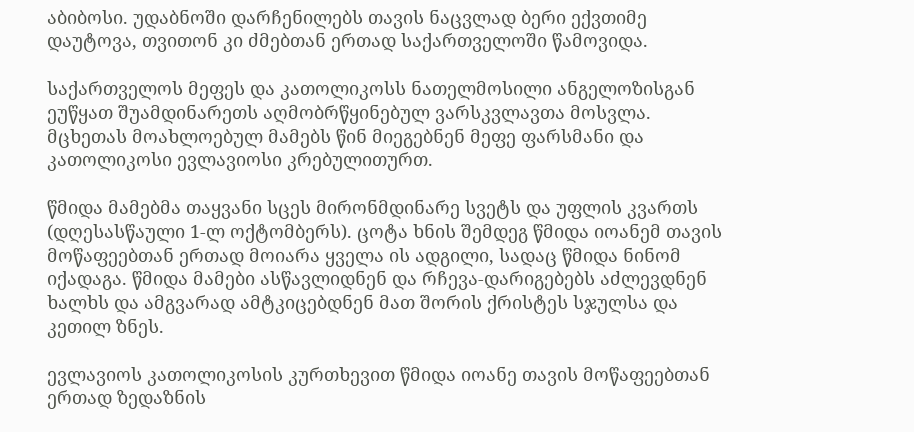აბიბოსი. უდაბნოში დარჩენილებს თავის ნაცვლად ბერი ექვთიმე დაუტოვა, თვითონ კი ძმებთან ერთად საქართველოში წამოვიდა.

საქართველოს მეფეს და კათოლიკოსს ნათელმოსილი ანგელოზისგან ეუწყათ შუამდინარეთს აღმობრწყინებულ ვარსკვლავთა მოსვლა. მცხეთას მოახლოებულ მამებს წინ მიეგებნენ მეფე ფარსმანი და კათოლიკოსი ევლავიოსი კრებულითურთ.

წმიდა მამებმა თაყვანი სცეს მირონმდინარე სვეტს და უფლის კვართს (დღესასწაული 1-ლ ოქტომბერს). ცოტა ხნის შემდეგ წმიდა იოანემ თავის მოწაფეებთან ერთად მოიარა ყველა ის ადგილი, სადაც წმიდა ნინომ იქადაგა. წმიდა მამები ასწავლიდნენ და რჩევა-დარიგებებს აძლევდნენ ხალხს და ამგვარად ამტკიცებდნენ მათ შორის ქრისტეს სჯულსა და კეთილ ზნეს.

ევლავიოს კათოლიკოსის კურთხევით წმიდა იოანე თავის მოწაფეებთან ერთად ზედაზნის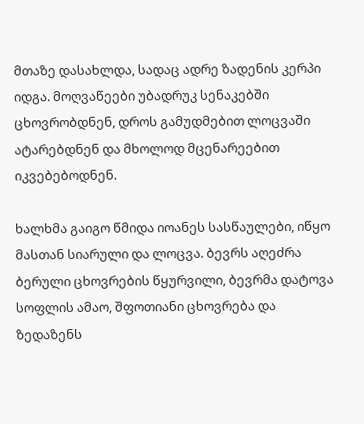მთაზე დასახლდა, სადაც ადრე ზადენის კერპი იდგა. მოღვაწეები უბადრუკ სენაკებში ცხოვრობდნენ, დროს გამუდმებით ლოცვაში ატარებდნენ და მხოლოდ მცენარეებით იკვებებოდნენ.

ხალხმა გაიგო წმიდა იოანეს სასწაულები, იწყო მასთან სიარული და ლოცვა. ბევრს აღეძრა ბერული ცხოვრების წყურვილი, ბევრმა დატოვა სოფლის ამაო, შფოთიანი ცხოვრება და ზედაზენს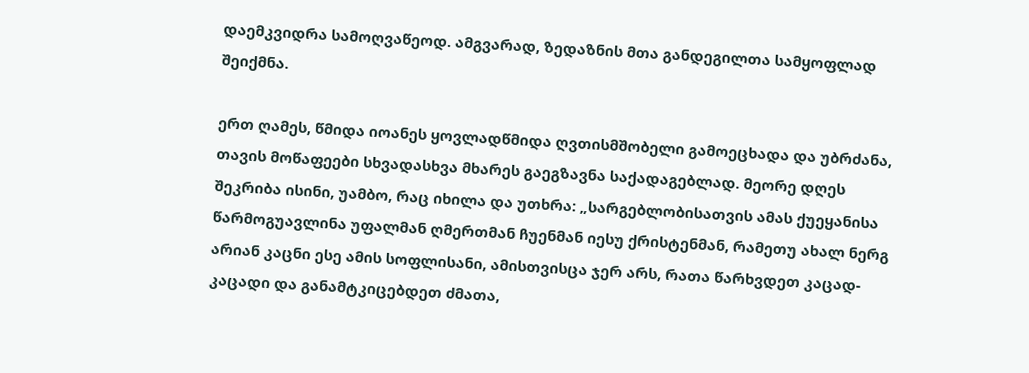დაემკვიდრა სამოღვაწეოდ. ამგვარად, ზედაზნის მთა განდეგილთა სამყოფლად შეიქმნა.

ერთ ღამეს, წმიდა იოანეს ყოვლადწმიდა ღვთისმშობელი გამოეცხადა და უბრძანა, თავის მოწაფეები სხვადასხვა მხარეს გაეგზავნა საქადაგებლად. მეორე დღეს შეკრიბა ისინი, უამბო, რაც იხილა და უთხრა: „სარგებლობისათვის ამას ქუეყანისა წარმოგუავლინა უფალმან ღმერთმან ჩუენმან იესუ ქრისტენმან, რამეთუ ახალ ნერგ არიან კაცნი ესე ამის სოფლისანი, ამისთვისცა ჯერ არს, რათა წარხვდეთ კაცად-კაცადი და განამტკიცებდეთ ძმათა,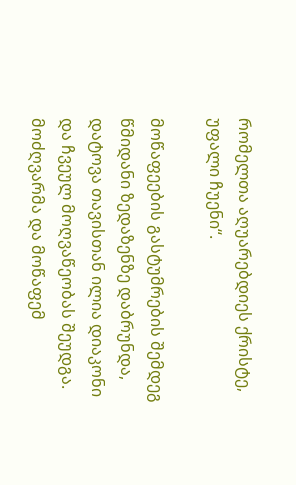რომელთა აღუარებდიეს ქრისტე, უფალი ჩუენი“.

მოწაფეების გასტუმრების შემდეგ წმიდანი ზედაზენზე დაბრუნდა, დატოვა თავისთან ილია დიაკონი და ჩვეულ მოღვაწეობას შეუდგა. მოძღვარმა და მოწაფემ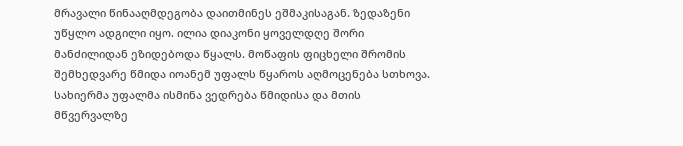მრავალი წინააღმდეგობა დაითმინეს ეშმაკისაგან. ზედაზენი უწყლო ადგილი იყო. ილია დიაკონი ყოველდღე შორი მანძილიდან ეზიდებოდა წყალს. მოწაფის ფიცხელი შრომის შემხედვარე წმიდა იოანემ უფალს წყაროს აღმოცენება სთხოვა. სახიერმა უფალმა ისმინა ვედრება წმიდისა და მთის მწვერვალზე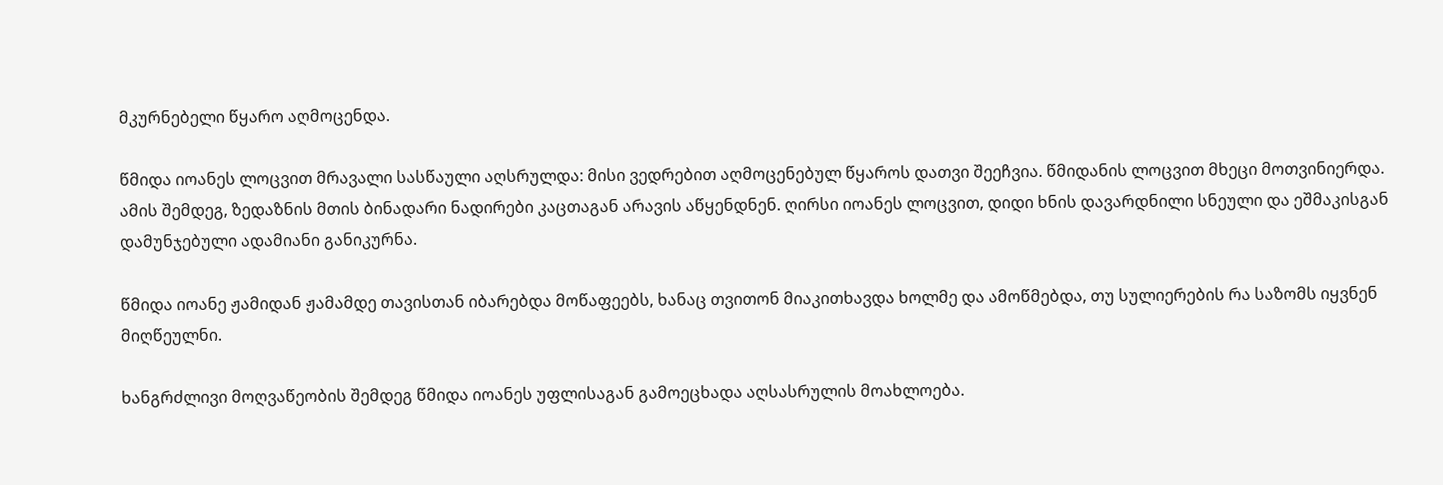მკურნებელი წყარო აღმოცენდა.

წმიდა იოანეს ლოცვით მრავალი სასწაული აღსრულდა: მისი ვედრებით აღმოცენებულ წყაროს დათვი შეეჩვია. წმიდანის ლოცვით მხეცი მოთვინიერდა. ამის შემდეგ, ზედაზნის მთის ბინადარი ნადირები კაცთაგან არავის აწყენდნენ. ღირსი იოანეს ლოცვით, დიდი ხნის დავარდნილი სნეული და ეშმაკისგან დამუნჯებული ადამიანი განიკურნა.

წმიდა იოანე ჟამიდან ჟამამდე თავისთან იბარებდა მოწაფეებს, ხანაც თვითონ მიაკითხავდა ხოლმე და ამოწმებდა, თუ სულიერების რა საზომს იყვნენ მიღწეულნი.

ხანგრძლივი მოღვაწეობის შემდეგ წმიდა იოანეს უფლისაგან გამოეცხადა აღსასრულის მოახლოება.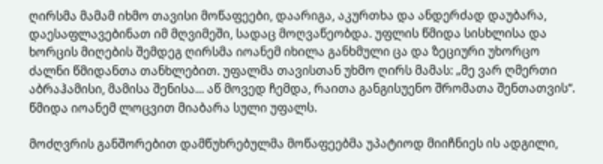ღირსმა მამამ იხმო თავისი მოწაფეები, დაარიგა, აკურთხა და ანდერძად დაუბარა, დაესაფლავებინათ იმ მღვიმეში, სადაც მოღვაწეობდა. უფლის წმიდა სისხლისა და ხორცის მიღების შემდეგ ღირსმა იოანემ იხილა განხმული ცა და ზეციური უხორცო ძალნი წმიდანთა თანხლებით. უფალმა თავისთან უხმო ღირს მამას: „მე ვარ ღმერთი აბრაჰამისი, მამისა შენისა... აწ მოვედ ჩემდა, რაითა განგისუენო შრომათა შენთათვის“. წმიდა იოანემ ლოცვით მიაბარა სული უფალს.

მოძღვრის განშორებით დამწუხრებულმა მოწაფეებმა უპატიოდ მიიჩნიეს ის ადგილი,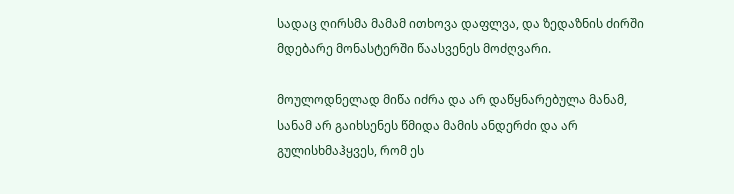სადაც ღირსმა მამამ ითხოვა დაფლვა, და ზედაზნის ძირში მდებარე მონასტერში წაასვენეს მოძღვარი.

მოულოდნელად მიწა იძრა და არ დაწყნარებულა მანამ, სანამ არ გაიხსენეს წმიდა მამის ანდერძი და არ გულისხმაჰყვეს, რომ ეს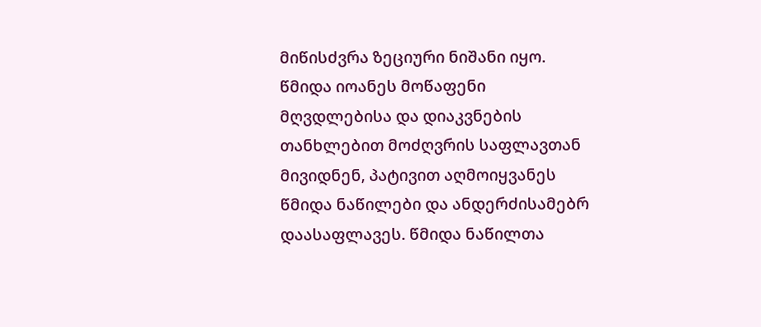მიწისძვრა ზეციური ნიშანი იყო. წმიდა იოანეს მოწაფენი მღვდლებისა და დიაკვნების თანხლებით მოძღვრის საფლავთან მივიდნენ, პატივით აღმოიყვანეს წმიდა ნაწილები და ანდერძისამებრ დაასაფლავეს. წმიდა ნაწილთა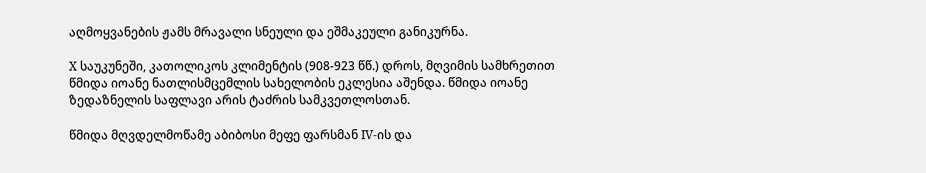აღმოყვანების ჟამს მრავალი სნეული და ეშმაკეული განიკურნა.

X საუკუნეში, კათოლიკოს კლიმენტის (908-923 წწ.) დროს, მღვიმის სამხრეთით წმიდა იოანე ნათლისმცემლის სახელობის ეკლესია აშენდა. წმიდა იოანე ზედაზნელის საფლავი არის ტაძრის სამკვეთლოსთან.

წმიდა მღვდელმოწამე აბიბოსი მეფე ფარსმან IV-ის და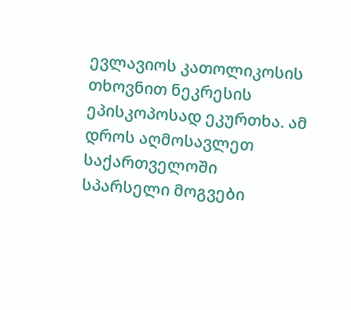ევლავიოს კათოლიკოსის თხოვნით ნეკრესის ეპისკოპოსად ეკურთხა. ამ დროს აღმოსავლეთ საქართველოში სპარსელი მოგვები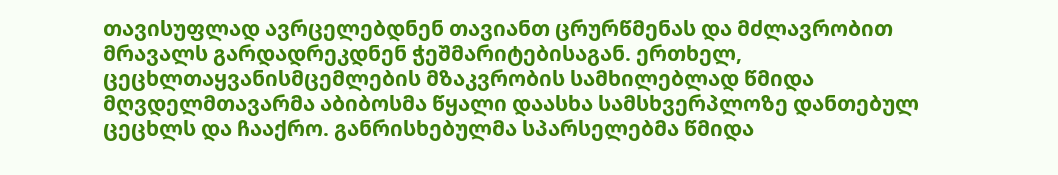თავისუფლად ავრცელებდნენ თავიანთ ცრურწმენას და მძლავრობით მრავალს გარდადრეკდნენ ჭეშმარიტებისაგან. ერთხელ, ცეცხლთაყვანისმცემლების მზაკვრობის სამხილებლად წმიდა მღვდელმთავარმა აბიბოსმა წყალი დაასხა სამსხვერპლოზე დანთებულ ცეცხლს და ჩააქრო. განრისხებულმა სპარსელებმა წმიდა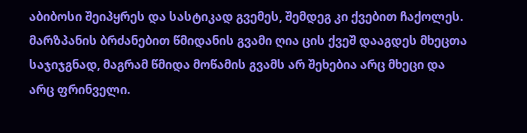აბიბოსი შეიპყრეს და სასტიკად გვემეს, შემდეგ კი ქვებით ჩაქოლეს. მარზპანის ბრძანებით წმიდანის გვამი ღია ცის ქვეშ დააგდეს მხეცთა საჯიჯგნად, მაგრამ წმიდა მოწამის გვამს არ შეხებია არც მხეცი და არც ფრინველი.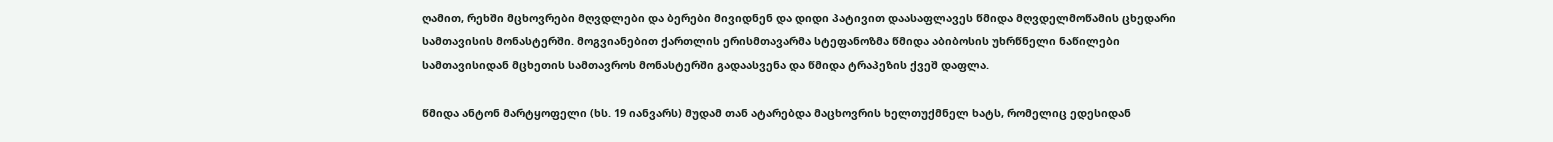ღამით, რეხში მცხოვრები მღვდლები და ბერები მივიდნენ და დიდი პატივით დაასაფლავეს წმიდა მღვდელმოწამის ცხედარი სამთავისის მონასტერში. მოგვიანებით ქართლის ერისმთავარმა სტეფანოზმა წმიდა აბიბოსის უხრწნელი ნაწილები სამთავისიდან მცხეთის სამთავროს მონასტერში გადაასვენა და წმიდა ტრაპეზის ქვეშ დაფლა.

წმიდა ანტონ მარტყოფელი (ხს. 19 იანვარს) მუდამ თან ატარებდა მაცხოვრის ხელთუქმნელ ხატს, რომელიც ედესიდან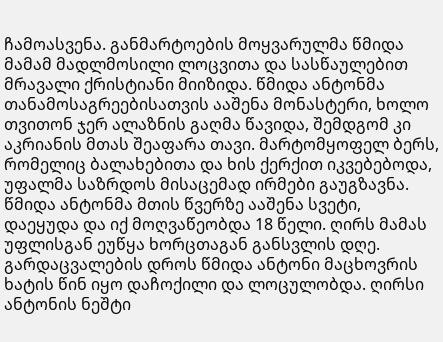ჩამოასვენა. განმარტოების მოყვარულმა წმიდა მამამ მადლმოსილი ლოცვითა და სასწაულებით მრავალი ქრისტიანი მიიზიდა. წმიდა ანტონმა თანამოსაგრეებისათვის ააშენა მონასტერი, ხოლო თვითონ ჯერ ალაზნის გაღმა წავიდა, შემდგომ კი აკრიანის მთას შეაფარა თავი. მარტომყოფელ ბერს, რომელიც ბალახებითა და ხის ქერქით იკვებებოდა, უფალმა საზრდოს მისაცემად ირმები გაუგზავნა. წმიდა ანტონმა მთის წვერზე ააშენა სვეტი, დაეყუდა და იქ მოღვაწეობდა 18 წელი. ღირს მამას უფლისგან ეუწყა ხორცთაგან განსვლის დღე. გარდაცვალების დროს წმიდა ანტონი მაცხოვრის ხატის წინ იყო დაჩოქილი და ლოცულობდა. ღირსი ანტონის ნეშტი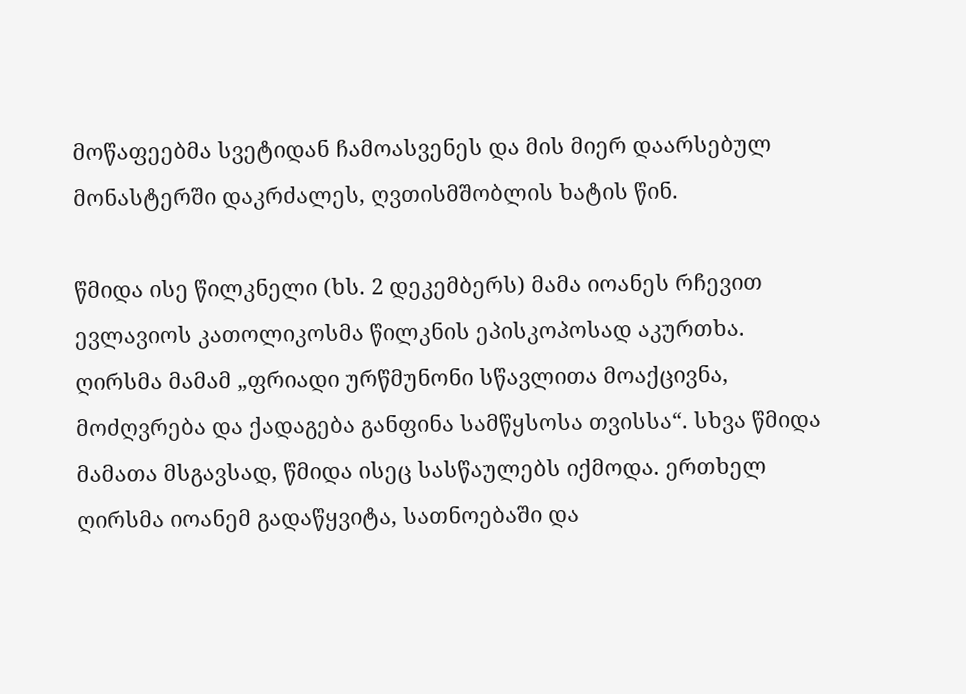მოწაფეებმა სვეტიდან ჩამოასვენეს და მის მიერ დაარსებულ მონასტერში დაკრძალეს, ღვთისმშობლის ხატის წინ.

წმიდა ისე წილკნელი (ხს. 2 დეკემბერს) მამა იოანეს რჩევით ევლავიოს კათოლიკოსმა წილკნის ეპისკოპოსად აკურთხა. ღირსმა მამამ „ფრიადი ურწმუნონი სწავლითა მოაქცივნა, მოძღვრება და ქადაგება განფინა სამწყსოსა თვისსა“. სხვა წმიდა მამათა მსგავსად, წმიდა ისეც სასწაულებს იქმოდა. ერთხელ ღირსმა იოანემ გადაწყვიტა, სათნოებაში და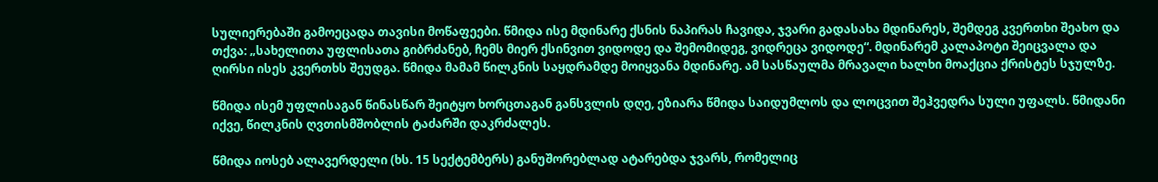სულიერებაში გამოეცადა თავისი მოწაფეები. წმიდა ისე მდინარე ქსნის ნაპირას ჩავიდა, ჯვარი გადასახა მდინარეს, შემდეგ კვერთხი შეახო და თქვა: „სახელითა უფლისათა გიბრძანებ, ჩემს მიერ ქსინვით ვიდოდე და შემომიდეგ, ვიდრეცა ვიდოდე“. მდინარემ კალაპოტი შეიცვალა და ღირსი ისეს კვერთხს შეუდგა. წმიდა მამამ წილკნის საყდრამდე მოიყვანა მდინარე. ამ სასწაულმა მრავალი ხალხი მოაქცია ქრისტეს სჯულზე.

წმიდა ისემ უფლისაგან წინასწარ შეიტყო ხორცთაგან განსვლის დღე, ეზიარა წმიდა საიდუმლოს და ლოცვით შეჰვედრა სული უფალს. წმიდანი იქვე, წილკნის ღვთისმშობლის ტაძარში დაკრძალეს.

წმიდა იოსებ ალავერდელი (ხს. 15 სექტემბერს) განუშორებლად ატარებდა ჯვარს, რომელიც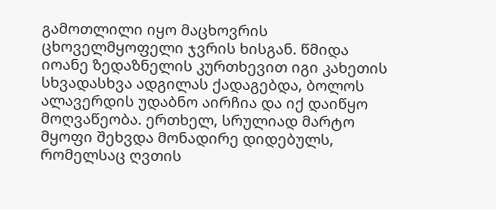გამოთლილი იყო მაცხოვრის ცხოველმყოფელი ჯვრის ხისგან. წმიდა იოანე ზედაზნელის კურთხევით იგი კახეთის სხვადასხვა ადგილას ქადაგებდა, ბოლოს ალავერდის უდაბნო აირჩია და იქ დაიწყო მოღვაწეობა. ერთხელ, სრულიად მარტო მყოფი შეხვდა მონადირე დიდებულს, რომელსაც ღვთის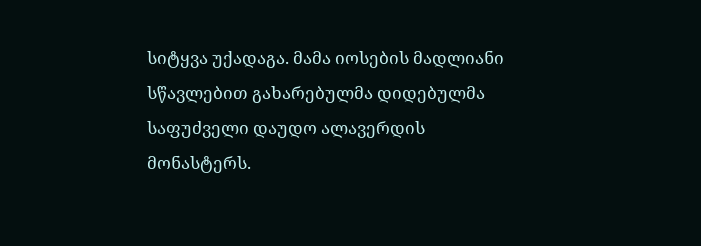სიტყვა უქადაგა. მამა იოსების მადლიანი სწავლებით გახარებულმა დიდებულმა საფუძველი დაუდო ალავერდის მონასტერს.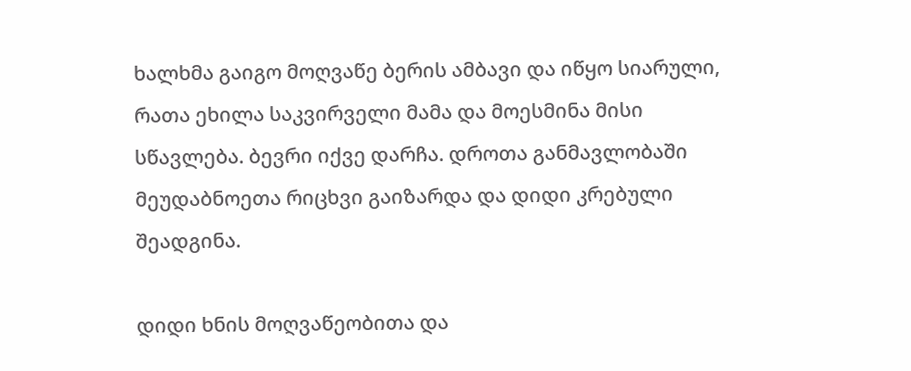ხალხმა გაიგო მოღვაწე ბერის ამბავი და იწყო სიარული, რათა ეხილა საკვირველი მამა და მოესმინა მისი სწავლება. ბევრი იქვე დარჩა. დროთა განმავლობაში მეუდაბნოეთა რიცხვი გაიზარდა და დიდი კრებული შეადგინა.

დიდი ხნის მოღვაწეობითა და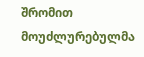შრომით მოუძლურებულმა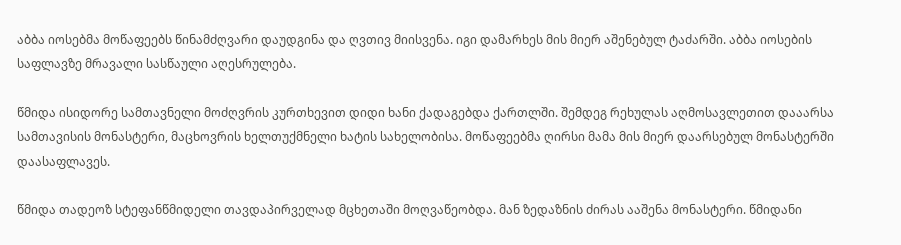აბბა იოსებმა მოწაფეებს წინამძღვარი დაუდგინა და ღვთივ მიისვენა. იგი დამარხეს მის მიერ აშენებულ ტაძარში. აბბა იოსების საფლავზე მრავალი სასწაული აღესრულება.

წმიდა ისიდორე სამთავნელი მოძღვრის კურთხევით დიდი ხანი ქადაგებდა ქართლში. შემდეგ რეხულას აღმოსავლეთით დააარსა სამთავისის მონასტერი, მაცხოვრის ხელთუქმნელი ხატის სახელობისა. მოწაფეებმა ღირსი მამა მის მიერ დაარსებულ მონასტერში დაასაფლავეს.

წმიდა თადეოზ სტეფანწმიდელი თავდაპირველად მცხეთაში მოღვაწეობდა. მან ზედაზნის ძირას ააშენა მონასტერი. წმიდანი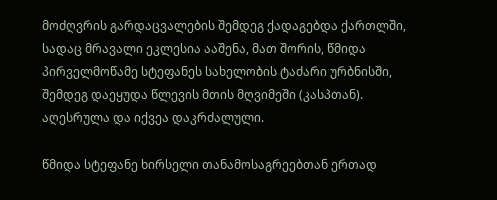მოძღვრის გარდაცვალების შემდეგ ქადაგებდა ქართლში, სადაც მრავალი ეკლესია ააშენა, მათ შორის, წმიდა პირველმოწამე სტეფანეს სახელობის ტაძარი ურბნისში, შემდეგ დაეყუდა წლევის მთის მღვიმეში (კასპთან). აღესრულა და იქვეა დაკრძალული.

წმიდა სტეფანე ხირსელი თანამოსაგრეებთან ერთად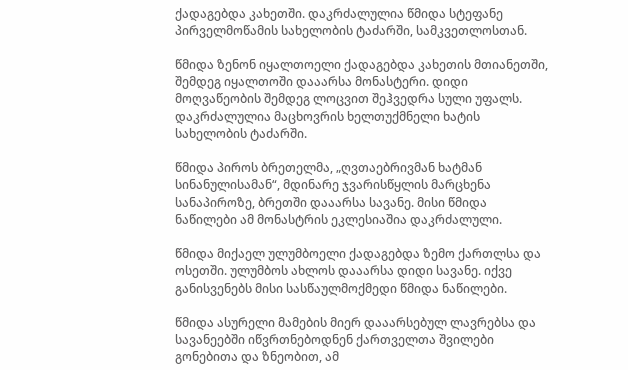ქადაგებდა კახეთში. დაკრძალულია წმიდა სტეფანე პირველმოწამის სახელობის ტაძარში, სამკვეთლოსთან.

წმიდა ზენონ იყალთოელი ქადაგებდა კახეთის მთიანეთში, შემდეგ იყალთოში დააარსა მონასტერი. დიდი მოღვაწეობის შემდეგ ლოცვით შეჰვედრა სული უფალს. დაკრძალულია მაცხოვრის ხელთუქმნელი ხატის სახელობის ტაძარში.

წმიდა პიროს ბრეთელმა, „ღვთაებრივმან ხატმან სინანულისამან“, მდინარე ჯვარისწყლის მარცხენა სანაპიროზე, ბრეთში დააარსა სავანე. მისი წმიდა ნაწილები ამ მონასტრის ეკლესიაშია დაკრძალული.

წმიდა მიქაელ ულუმბოელი ქადაგებდა ზემო ქართლსა და ოსეთში. ულუმბოს ახლოს დააარსა დიდი სავანე. იქვე განისვენებს მისი სასწაულმოქმედი წმიდა ნაწილები.

წმიდა ასურელი მამების მიერ დააარსებულ ლავრებსა და სავანეებში იწვრთნებოდნენ ქართველთა შვილები გონებითა და ზნეობით, ამ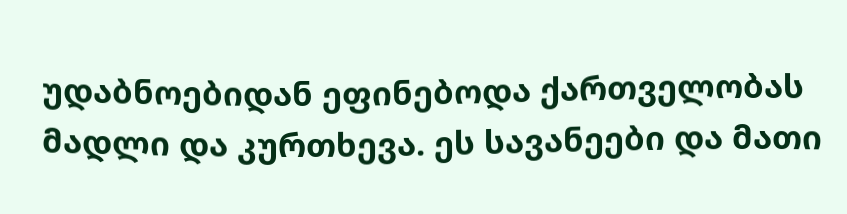უდაბნოებიდან ეფინებოდა ქართველობას მადლი და კურთხევა. ეს სავანეები და მათი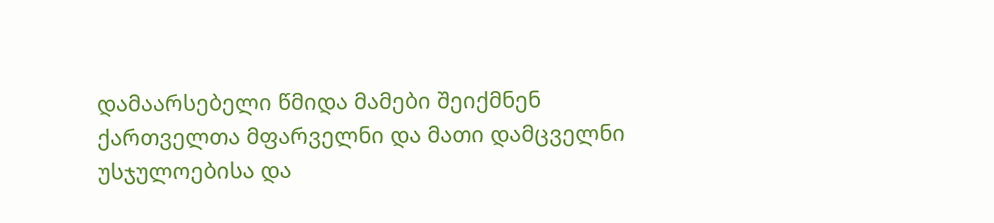დამაარსებელი წმიდა მამები შეიქმნენ ქართველთა მფარველნი და მათი დამცველნი უსჯულოებისა და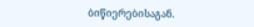ბიწიერებისაგან.